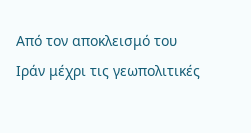Από τον αποκλεισμό του Ιράν μέχρι τις γεωπολιτικές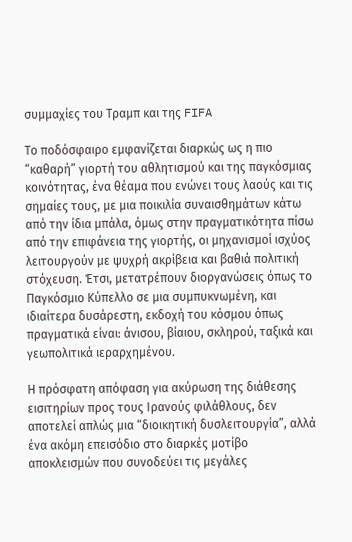συμμαχίες του Τραμπ και της FIFA

Το ποδόσφαιρο εμφανίζεται διαρκώς ως η πιο “καθαρή” γιορτή του αθλητισμού και της παγκόσμιας κοινότητας, ένα θέαμα που ενώνει τους λαούς και τις σημαίες τους, με μια ποικιλία συναισθημάτων κάτω από την ίδια μπάλα, όμως στην πραγματικότητα πίσω από την επιφάνεια της γιορτής, οι μηχανισμοί ισχύος λειτουργούν με ψυχρή ακρίβεια και βαθιά πολιτική στόχευση. Έτσι, μετατρέπουν διοργανώσεις όπως το Παγκόσμιο Κύπελλο σε μια συμπυκνωμένη, και ιδιαίτερα δυσάρεστη, εκδοχή του κόσμου όπως πραγματικά είναι: άνισου, βίαιου, σκληρού, ταξικά και γεωπολιτικά ιεραρχημένου.

Η πρόσφατη απόφαση για ακύρωση της διάθεσης εισιτηρίων προς τους Ιρανούς φιλάθλους, δεν αποτελεί απλώς μια “διοικητική δυσλειτουργία”, αλλά ένα ακόμη επεισόδιο στο διαρκές μοτίβο αποκλεισμών που συνοδεύει τις μεγάλες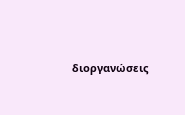διοργανώσεις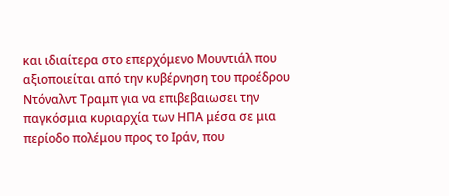και ιδιαίτερα στο επερχόμενο Μουντιάλ που αξιοποιείται από την κυβέρνηση του προέδρου Ντόναλντ Τραμπ για να επιβεβαιωσει την παγκόσμια κυριαρχία των ΗΠΑ μέσα σε μια περίοδο πολέμου προς το Ιράν, που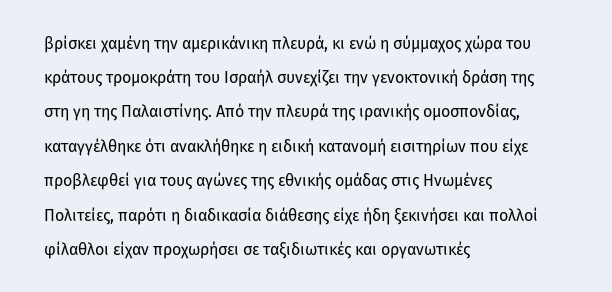βρίσκει χαμένη την αμερικάνικη πλευρά, κι ενώ η σύμμαχος χώρα του κράτους τρομοκράτη του Ισραήλ συνεχίζει την γενοκτονική δράση της στη γη της Παλαιστίνης. Από την πλευρά της ιρανικής ομοσπονδίας, καταγγέλθηκε ότι ανακλήθηκε η ειδική κατανομή εισιτηρίων που είχε προβλεφθεί για τους αγώνες της εθνικής ομάδας στις Ηνωμένες Πολιτείες, παρότι η διαδικασία διάθεσης είχε ήδη ξεκινήσει και πολλοί φίλαθλοι είχαν προχωρήσει σε ταξιδιωτικές και οργανωτικές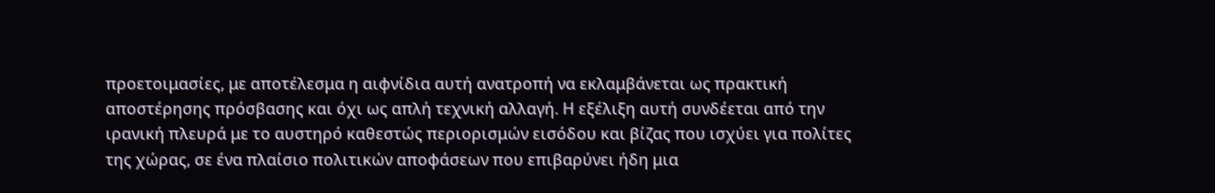προετοιμασίες, με αποτέλεσμα η αιφνίδια αυτή ανατροπή να εκλαμβάνεται ως πρακτική αποστέρησης πρόσβασης και όχι ως απλή τεχνική αλλαγή. Η εξέλιξη αυτή συνδέεται από την ιρανική πλευρά με το αυστηρό καθεστώς περιορισμών εισόδου και βίζας που ισχύει για πολίτες της χώρας, σε ένα πλαίσιο πολιτικών αποφάσεων που επιβαρύνει ήδη μια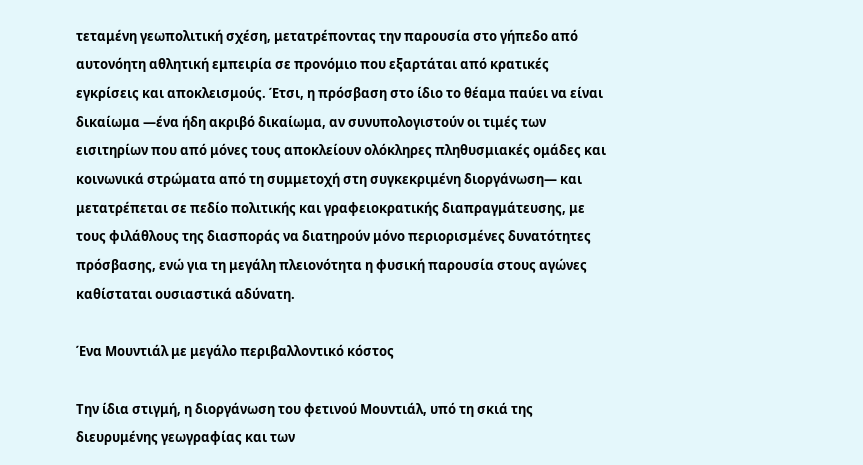τεταμένη γεωπολιτική σχέση, μετατρέποντας την παρουσία στο γήπεδο από αυτονόητη αθλητική εμπειρία σε προνόμιο που εξαρτάται από κρατικές εγκρίσεις και αποκλεισμούς. Έτσι, η πρόσβαση στο ίδιο το θέαμα παύει να είναι δικαίωμα —ένα ήδη ακριβό δικαίωμα, αν συνυπολογιστούν οι τιμές των εισιτηρίων που από μόνες τους αποκλείουν ολόκληρες πληθυσμιακές ομάδες και κοινωνικά στρώματα από τη συμμετοχή στη συγκεκριμένη διοργάνωση— και μετατρέπεται σε πεδίο πολιτικής και γραφειοκρατικής διαπραγμάτευσης, με τους φιλάθλους της διασποράς να διατηρούν μόνο περιορισμένες δυνατότητες πρόσβασης, ενώ για τη μεγάλη πλειονότητα η φυσική παρουσία στους αγώνες καθίσταται ουσιαστικά αδύνατη.

Ένα Μουντιάλ με μεγάλο περιβαλλοντικό κόστος

Την ίδια στιγμή, η διοργάνωση του φετινού Μουντιάλ, υπό τη σκιά της διευρυμένης γεωγραφίας και των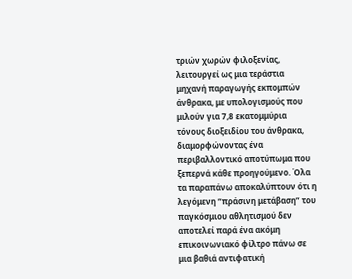τριών χωρών φιλοξενίας, λειτουργεί ως μια τεράστια μηχανή παραγωγής εκπομπών άνθρακα, με υπολογισμούς που μιλούν για 7,8 εκατομμύρια τόνους διοξειδίου του άνθρακα, διαμορφώνοντας ένα περιβαλλοντικό αποτύπωμα που ξεπερνά κάθε προηγούμενο. Όλα τα παραπάνω αποκαλύπτουν ότι η λεγόμενη “πράσινη μετάβαση” του παγκόσμιου αθλητισμού δεν αποτελεί παρά ένα ακόμη επικοινωνιακό φίλτρο πάνω σε μια βαθιά αντιφατική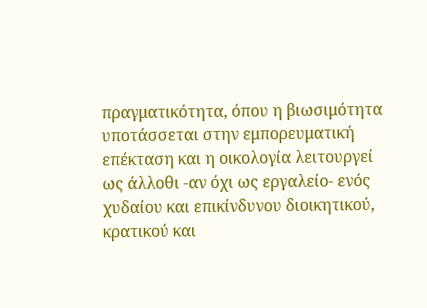πραγματικότητα, όπου η βιωσιμότητα υποτάσσεται στην εμπορευματική επέκταση και η οικολογία λειτουργεί ως άλλοθι -αν όχι ως εργαλείο- ενός χυδαίου και επικίνδυνου διοικητικού, κρατικού και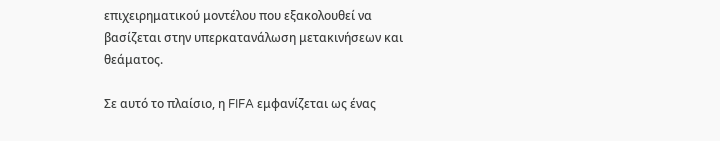επιχειρηματικού μοντέλου που εξακολουθεί να βασίζεται στην υπερκατανάλωση μετακινήσεων και θεάματος.

Σε αυτό το πλαίσιο, η FIFA εμφανίζεται ως ένας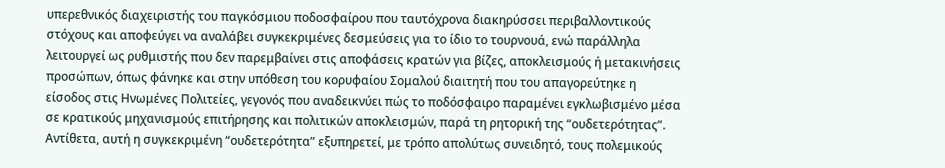υπερεθνικός διαχειριστής του παγκόσμιου ποδοσφαίρου που ταυτόχρονα διακηρύσσει περιβαλλοντικούς στόχους και αποφεύγει να αναλάβει συγκεκριμένες δεσμεύσεις για το ίδιο το τουρνουά, ενώ παράλληλα λειτουργεί ως ρυθμιστής που δεν παρεμβαίνει στις αποφάσεις κρατών για βίζες, αποκλεισμούς ή μετακινήσεις προσώπων, όπως φάνηκε και στην υπόθεση του κορυφαίου Σομαλού διαιτητή που του απαγορεύτηκε η είσοδος στις Ηνωμένες Πολιτείες, γεγονός που αναδεικνύει πώς το ποδόσφαιρο παραμένει εγκλωβισμένο μέσα σε κρατικούς μηχανισμούς επιτήρησης και πολιτικών αποκλεισμών, παρά τη ρητορική της “ουδετερότητας”. Αντίθετα, αυτή η συγκεκριμένη “ουδετερότητα” εξυπηρετεί, με τρόπο απολύτως συνειδητό, τους πολεμικούς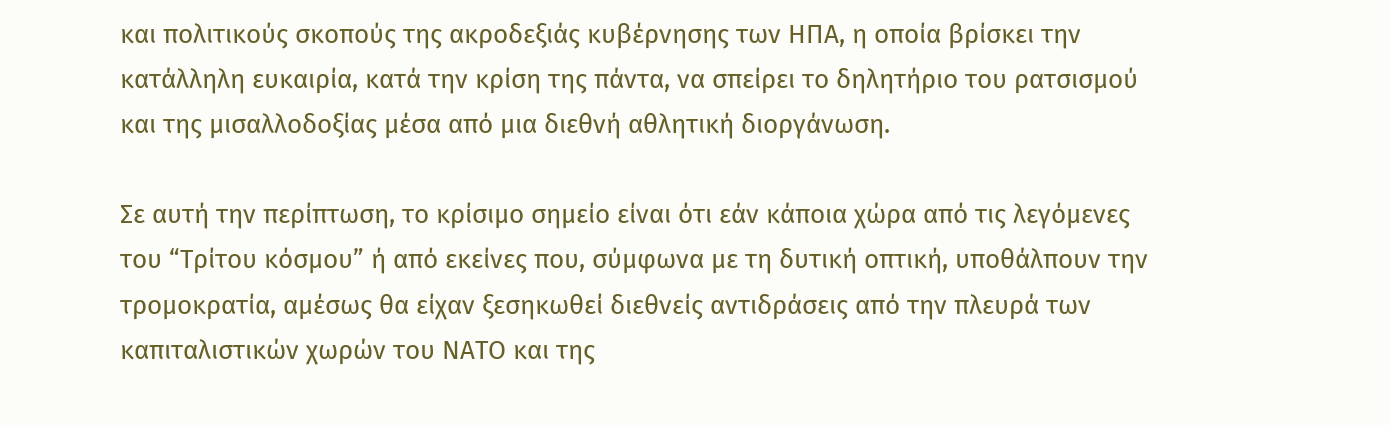και πολιτικούς σκοπούς της ακροδεξιάς κυβέρνησης των ΗΠΑ, η οποία βρίσκει την κατάλληλη ευκαιρία, κατά την κρίση της πάντα, να σπείρει το δηλητήριο του ρατσισμού και της μισαλλοδοξίας μέσα από μια διεθνή αθλητική διοργάνωση.

Σε αυτή την περίπτωση, το κρίσιμο σημείο είναι ότι εάν κάποια χώρα από τις λεγόμενες του “Τρίτου κόσμου” ή από εκείνες που, σύμφωνα με τη δυτική οπτική, υποθάλπουν την τρομοκρατία, αμέσως θα είχαν ξεσηκωθεί διεθνείς αντιδράσεις από την πλευρά των καπιταλιστικών χωρών του ΝΑΤΟ και της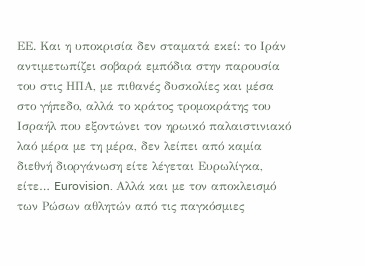ΕΕ. Και η υποκρισία δεν σταματά εκεί: το Ιράν αντιμετωπίζει σοβαρά εμπόδια στην παρουσία του στις ΗΠΑ, με πιθανές δυσκολίες και μέσα στο γήπεδο, αλλά το κράτος τρομοκράτης του Ισραήλ που εξοντώνει τον ηρωικό παλαιστινιακό λαό μέρα με τη μέρα, δεν λείπει από καμία διεθνή διοργάνωση είτε λέγεται Ευρωλίγκα, είτε… Eurovision. Αλλά και με τον αποκλεισμό των Ρώσων αθλητών από τις παγκόσμιες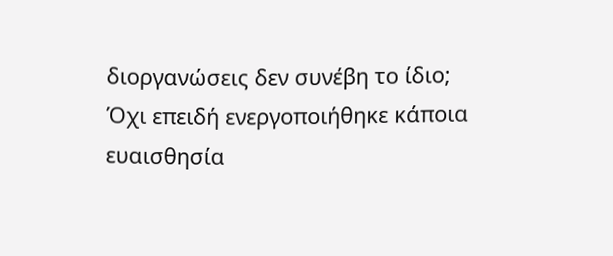διοργανώσεις δεν συνέβη το ίδιο; Όχι επειδή ενεργοποιήθηκε κάποια ευαισθησία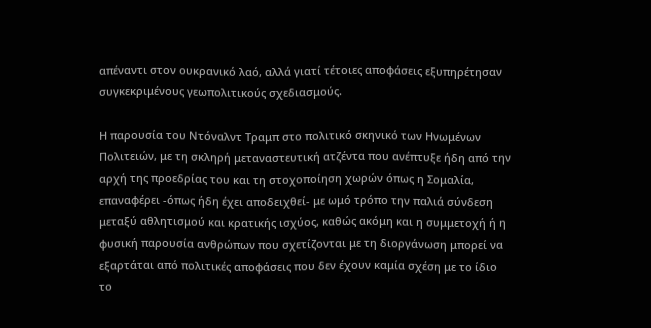απέναντι στον ουκρανικό λαό, αλλά γιατί τέτοιες αποφάσεις εξυπηρέτησαν συγκεκριμένους γεωπολιτικούς σχεδιασμούς.

Η παρουσία του Ντόναλντ Τραμπ στο πολιτικό σκηνικό των Ηνωμένων Πολιτειών, με τη σκληρή μεταναστευτική ατζέντα που ανέπτυξε ήδη από την αρχή της προεδρίας του και τη στοχοποίηση χωρών όπως η Σομαλία, επαναφέρει -όπως ήδη έχει αποδειχθεί- με ωμό τρόπο την παλιά σύνδεση μεταξύ αθλητισμού και κρατικής ισχύος, καθώς ακόμη και η συμμετοχή ή η φυσική παρουσία ανθρώπων που σχετίζονται με τη διοργάνωση μπορεί να εξαρτάται από πολιτικές αποφάσεις που δεν έχουν καμία σχέση με το ίδιο το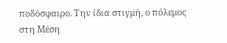ποδόσφαιρο. Την ίδια στιγμή, ο πόλεμος στη Μέση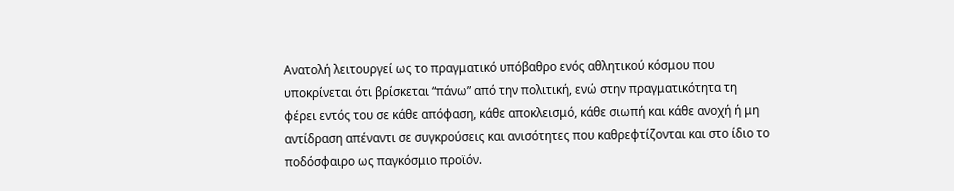Ανατολή λειτουργεί ως το πραγματικό υπόβαθρο ενός αθλητικού κόσμου που υποκρίνεται ότι βρίσκεται “πάνω” από την πολιτική, ενώ στην πραγματικότητα τη φέρει εντός του σε κάθε απόφαση, κάθε αποκλεισμό, κάθε σιωπή και κάθε ανοχή ή μη αντίδραση απέναντι σε συγκρούσεις και ανισότητες που καθρεφτίζονται και στο ίδιο το ποδόσφαιρο ως παγκόσμιο προϊόν.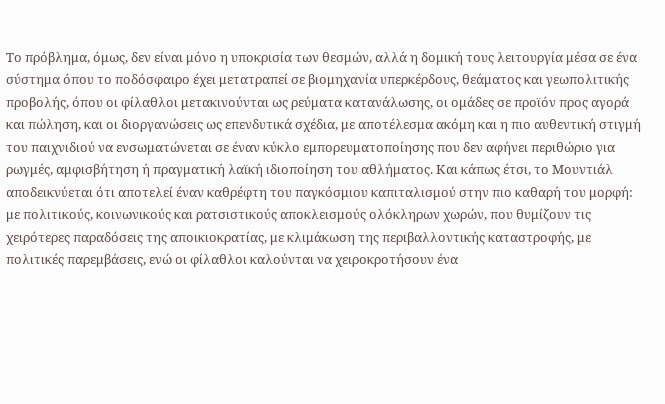Το πρόβλημα, όμως, δεν είναι μόνο η υποκρισία των θεσμών, αλλά η δομική τους λειτουργία μέσα σε ένα σύστημα όπου το ποδόσφαιρο έχει μετατραπεί σε βιομηχανία υπερκέρδους, θεάματος και γεωπολιτικής προβολής, όπου οι φίλαθλοι μετακινούνται ως ρεύματα κατανάλωσης, οι ομάδες σε προϊόν προς αγορά και πώληση, και οι διοργανώσεις ως επενδυτικά σχέδια, με αποτέλεσμα ακόμη και η πιο αυθεντική στιγμή του παιχνιδιού να ενσωματώνεται σε έναν κύκλο εμπορευματοποίησης που δεν αφήνει περιθώριο για ρωγμές, αμφισβήτηση ή πραγματική λαϊκή ιδιοποίηση του αθλήματος. Και κάπως έτσι, το Μουντιάλ αποδεικνύεται ότι αποτελεί έναν καθρέφτη του παγκόσμιου καπιταλισμού στην πιο καθαρή του μορφή: με πολιτικούς, κοινωνικούς και ρατσιστικούς αποκλεισμούς ολόκληρων χωρών, που θυμίζουν τις χειρότερες παραδόσεις της αποικιοκρατίας, με κλιμάκωση της περιβαλλοντικής καταστροφής, με πολιτικές παρεμβάσεις, ενώ οι φίλαθλοι καλούνται να χειροκροτήσουν ένα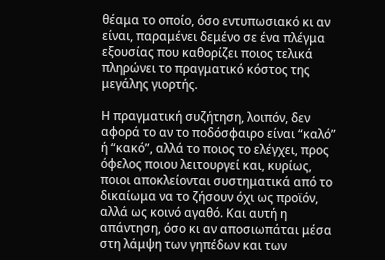θέαμα το οποίο, όσο εντυπωσιακό κι αν είναι, παραμένει δεμένο σε ένα πλέγμα εξουσίας που καθορίζει ποιος τελικά πληρώνει το πραγματικό κόστος της μεγάλης γιορτής.

Η πραγματική συζήτηση, λοιπόν, δεν αφορά το αν το ποδόσφαιρο είναι “καλό” ή “κακό”, αλλά το ποιος το ελέγχει, προς όφελος ποιου λειτουργεί και, κυρίως, ποιοι αποκλείονται συστηματικά από το δικαίωμα να το ζήσουν όχι ως προϊόν, αλλά ως κοινό αγαθό. Και αυτή η απάντηση, όσο κι αν αποσιωπάται μέσα στη λάμψη των γηπέδων και των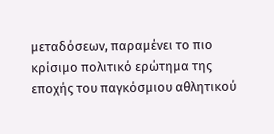μεταδόσεων, παραμένει το πιο κρίσιμο πολιτικό ερώτημα της εποχής του παγκόσμιου αθλητικού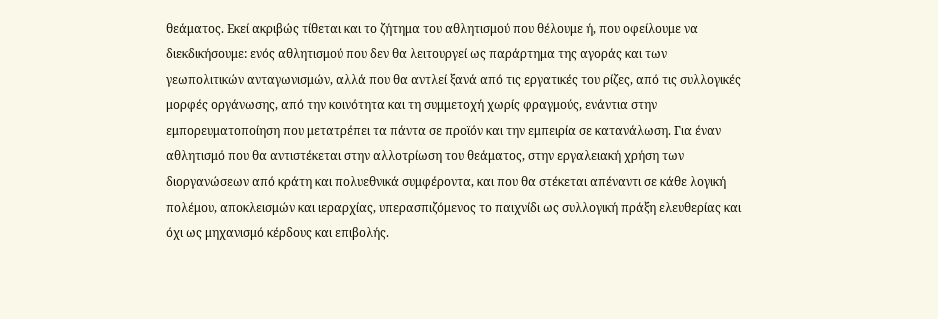θεάματος. Εκεί ακριβώς τίθεται και το ζήτημα του αθλητισμού που θέλουμε ή, που οφείλουμε να διεκδικήσουμε: ενός αθλητισμού που δεν θα λειτουργεί ως παράρτημα της αγοράς και των γεωπολιτικών ανταγωνισμών, αλλά που θα αντλεί ξανά από τις εργατικές του ρίζες, από τις συλλογικές μορφές οργάνωσης, από την κοινότητα και τη συμμετοχή χωρίς φραγμούς, ενάντια στην εμπορευματοποίηση που μετατρέπει τα πάντα σε προϊόν και την εμπειρία σε κατανάλωση. Για έναν αθλητισμό που θα αντιστέκεται στην αλλοτρίωση του θεάματος, στην εργαλειακή χρήση των διοργανώσεων από κράτη και πολυεθνικά συμφέροντα, και που θα στέκεται απέναντι σε κάθε λογική πολέμου, αποκλεισμών και ιεραρχίας, υπερασπιζόμενος το παιχνίδι ως συλλογική πράξη ελευθερίας και όχι ως μηχανισμό κέρδους και επιβολής.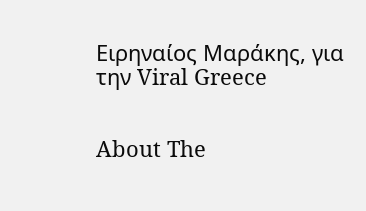Ειρηναίος Μαράκης, για την Viral Greece


About The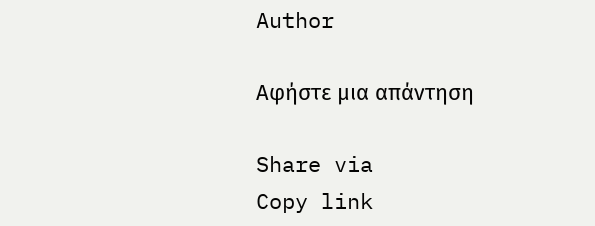Author

Αφήστε μια απάντηση

Share via
Copy link